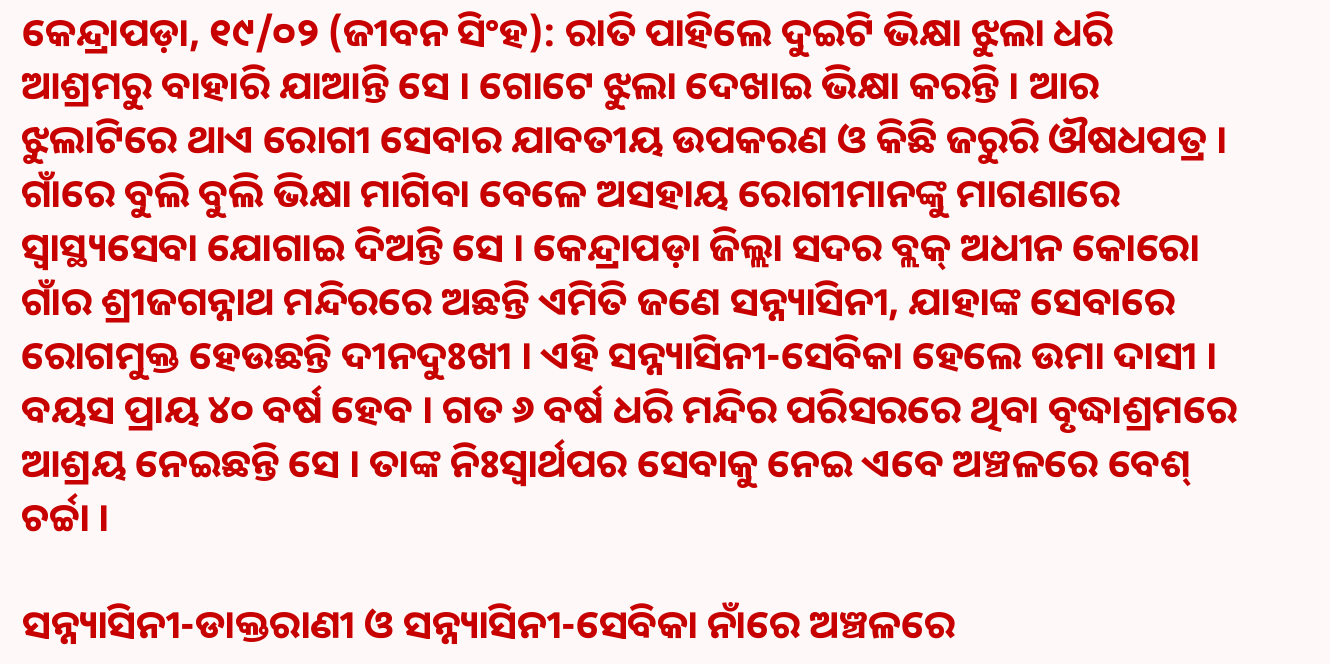କେନ୍ଦ୍ରାପଡ଼ା, ୧୯/୦୨ (ଜୀବନ ସିଂହ): ରାତି ପାହିଲେ ଦୁଇଟି ଭିକ୍ଷା ଝୁଲା ଧରି ଆଶ୍ରମରୁ ବାହାରି ଯାଆନ୍ତି ସେ । ଗୋଟେ ଝୁଲା ଦେଖାଇ ଭିକ୍ଷା କରନ୍ତି । ଆର ଝୁଲାଟିରେ ଥାଏ ରୋଗୀ ସେବାର ଯାବତୀୟ ଉପକରଣ ଓ କିଛି ଜରୁରି ଔଷଧପତ୍ର । ଗାଁରେ ବୁଲି ବୁଲି ଭିକ୍ଷା ମାଗିବା ବେଳେ ଅସହାୟ ରୋଗୀମାନଙ୍କୁ ମାଗଣାରେ ସ୍ୱାସ୍ଥ୍ୟସେବା ଯୋଗାଇ ଦିଅନ୍ତି ସେ । କେନ୍ଦ୍ରାପଡ଼ା ଜିଲ୍ଲା ସଦର ବ୍ଲକ୍‌ ଅଧୀନ କୋରୋ ଗାଁର ଶ୍ରୀଜଗନ୍ନାଥ ମନ୍ଦିରରେ ଅଛନ୍ତି ଏମିତି ଜଣେ ସନ୍ନ୍ୟାସିନୀ, ଯାହାଙ୍କ ସେବାରେ ରୋଗମୁକ୍ତ ହେଉଛନ୍ତି ଦୀନଦୁଃଖୀ । ଏହି ସନ୍ନ୍ୟାସିନୀ-ସେବିକା ହେଲେ ଉମା ଦାସୀ । ବୟସ ପ୍ରାୟ ୪୦ ବର୍ଷ ହେବ । ଗତ ୬ ବର୍ଷ ଧରି ମନ୍ଦିର ପରିସରରେ ଥିବା ବୃଦ୍ଧାଶ୍ରମରେ ଆଶ୍ରୟ ନେଇଛନ୍ତି ସେ । ତାଙ୍କ ନିଃସ୍ୱାର୍ଥପର ସେବାକୁ ନେଇ ଏବେ ଅଞ୍ଚଳରେ ବେଶ୍‌ ଚର୍ଚ୍ଚା ।

ସନ୍ନ୍ୟାସିନୀ-ଡାକ୍ତରାଣୀ ଓ ସନ୍ନ୍ୟାସିନୀ-ସେବିକା ନାଁରେ ଅଞ୍ଚଳରେ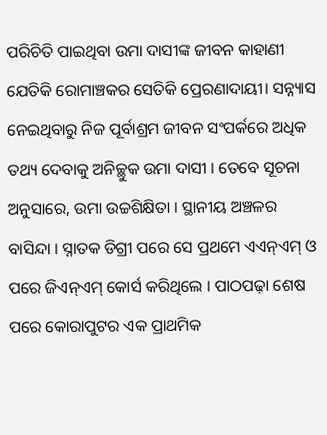ପରିଚିତି ପାଇଥିବା ଉମା ଦାସୀଙ୍କ ଜୀବନ କାହାଣୀ ଯେତିକି ରୋମାଞ୍ଚକର ସେତିକି ପ୍ରେରଣାଦାୟୀ। ସନ୍ନ୍ୟାସ ନେଇଥିବାରୁ ନିଜ ପୂର୍ବାଶ୍ରମ ଜୀବନ ସଂପର୍କରେ ଅଧିକ ତଥ୍ୟ ଦେବାକୁ ଅନିଚ୍ଛୁକ ଉମା ଦାସୀ । ତେବେ ସୂଚନା ଅନୁସାରେ, ଉମା ଉଚ୍ଚଶିକ୍ଷିତା । ସ୍ଥାନୀୟ ଅଞ୍ଚଳର ବାସିନ୍ଦା । ସ୍ନାତକ ଡିଗ୍ରୀ ପରେ ସେ ପ୍ରଥମେ ଏଏନ୍‌ଏମ୍‌ ଓ ପରେ ଜିଏନ୍‌ଏମ୍‌ କୋର୍ସ କରିଥିଲେ । ପାଠପଢ଼ା ଶେଷ ପରେ କୋରାପୁଟର ଏକ ପ୍ରାଥମିକ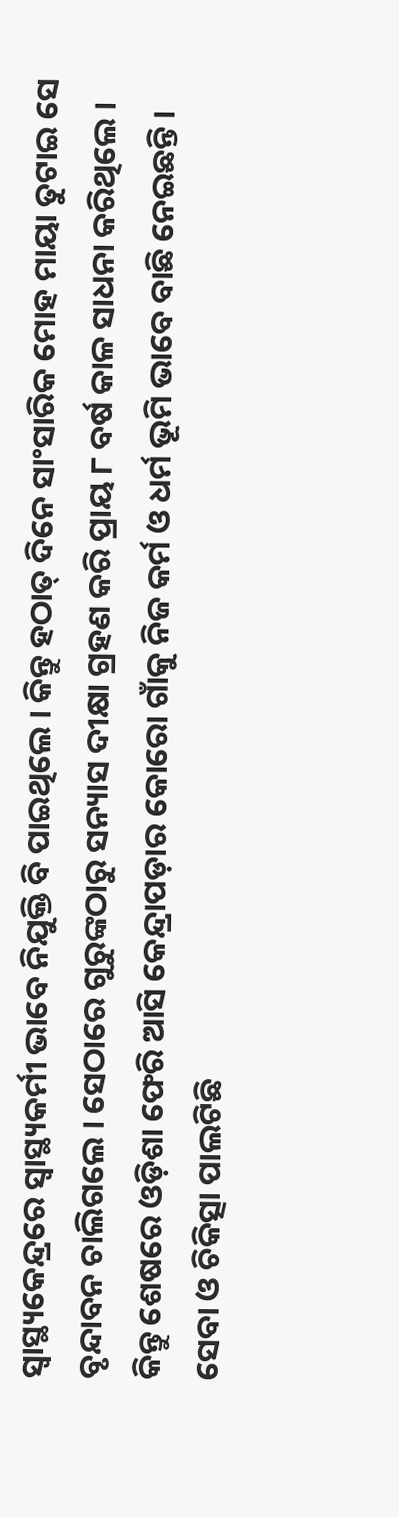ସ୍ୱାସ୍ଥ୍ୟକେନ୍ଦ୍ରରେ ସ୍ୱାସ୍ଥ୍ୟକର୍ମୀ ଭାବେ ନିଯୁକ୍ତି ବି ପାଇଥିଲେ । କିନ୍ତୁ ହଠାତ୍‌ ଦିନେ ସାଂସାରିକ ମୋହ ମାୟା ତୁଟାଇ ସେ ବୃନ୍ଦାବନ ଚାଲିଗଲେ । ସେଠାରେ ଗୁରୁଙ୍କଠାରୁ ସନ୍ୟାସ ଦୀକ୍ଷା ଗ୍ରହଣ କରି ପ୍ରାୟ ୮ ବର୍ଷ କାଳ ସାଧନା କରିଥିଲେ । କିନ୍ତୁ ଶେଷରେ ଓଡ଼ିଶା ଫେରି ଆସି କେନ୍ଦ୍ରାପଡ଼ାର କୋରୋ ଗାଁକୁ ନିଜ କର୍ମ ଓ ଧର୍ମ ଭୂମି ଭାବେ ବାଛି ନେଇଛନ୍ତି ।
ସେବା ଓ ଚିକିତ୍ସା ପାଲଟିଛି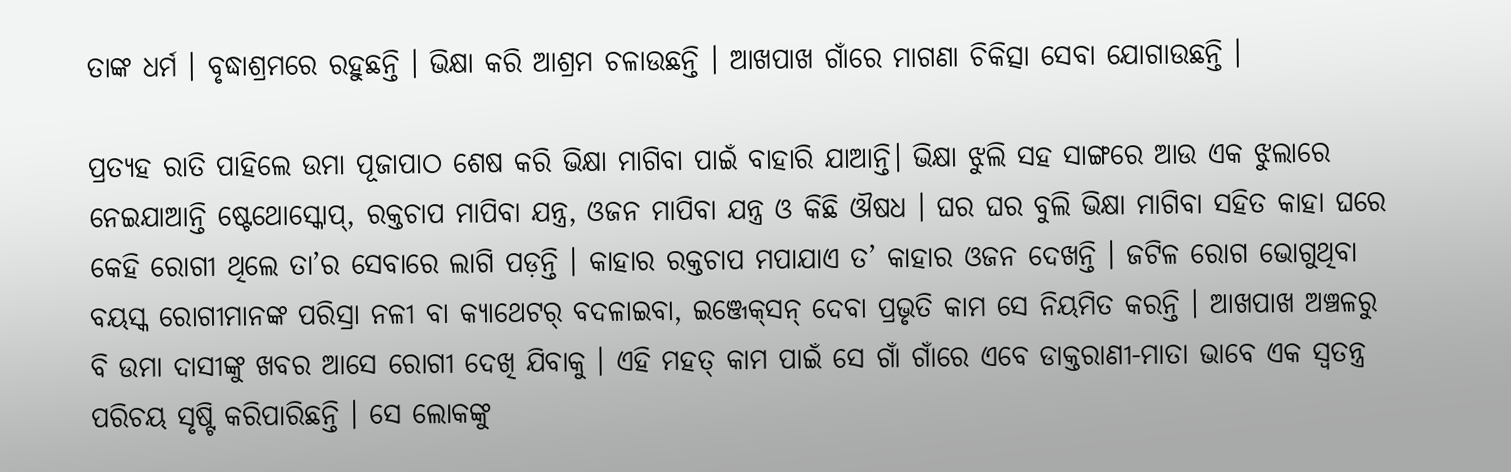ତାଙ୍କ ଧର୍ମ । ବୃଦ୍ଧାଶ୍ରମରେ ରହୁଛନ୍ତି । ଭିକ୍ଷା କରି ଆଶ୍ରମ ଚଳାଉଛନ୍ତି । ଆଖପାଖ ଗାଁରେ ମାଗଣା ଚିକିତ୍ସା ସେବା ଯୋଗାଉଛନ୍ତି ।

ପ୍ରତ୍ୟହ ରାତି ପାହିଲେ ଉମା ପୂଜାପାଠ ଶେଷ କରି ଭିକ୍ଷା ମାଗିବା ପାଇଁ ବାହାରି ଯାଆନ୍ତି। ଭିକ୍ଷା ଝୁଲି ସହ ସାଙ୍ଗରେ ଆଉ ଏକ ଝୁଲାରେ ନେଇଯାଆନ୍ତି ଷ୍ଟେଥୋସ୍କୋପ୍‌, ରକ୍ତଚାପ ମାପିବା ଯନ୍ତ୍ର, ଓଜନ ମାପିବା ଯନ୍ତ୍ର ଓ କିଛି ଔଷଧ । ଘର ଘର ବୁଲି ଭିକ୍ଷା ମାଗିବା ସହିତ କାହା ଘରେ କେହି ରୋଗୀ ଥିଲେ ତା’ର ସେବାରେ ଲାଗି ପଡ଼ନ୍ତି । କାହାର ରକ୍ତଚାପ ମପାଯାଏ ତ’ କାହାର ଓଜନ ଦେଖନ୍ତି । ଜଟିଳ ରୋଗ ଭୋଗୁଥିବା ବୟସ୍କ ରୋଗୀମାନଙ୍କ ପରିସ୍ରା ନଳୀ ବା କ୍ୟାଥେଟର୍‌ ବଦଳାଇବା, ଇଞ୍ଜେକ୍‌ସନ୍‌ ଦେବା ପ୍ରଭୃତି କାମ ସେ ନିୟମିତ କରନ୍ତି । ଆଖପାଖ ଅଞ୍ଚଳରୁ ବି ଉମା ଦାସୀଙ୍କୁ ଖବର ଆସେ ରୋଗୀ ଦେଖି ଯିବାକୁ । ଏହି ମହତ୍‌ କାମ ପାଇଁ ସେ ଗାଁ ଗାଁରେ ଏବେ ଡାକ୍ତରାଣୀ-ମାତା ଭାବେ ଏକ ସ୍ୱତନ୍ତ୍ର ପରିଚୟ ସୃଷ୍ଟି କରିପାରିଛନ୍ତି । ସେ ଲୋକଙ୍କୁ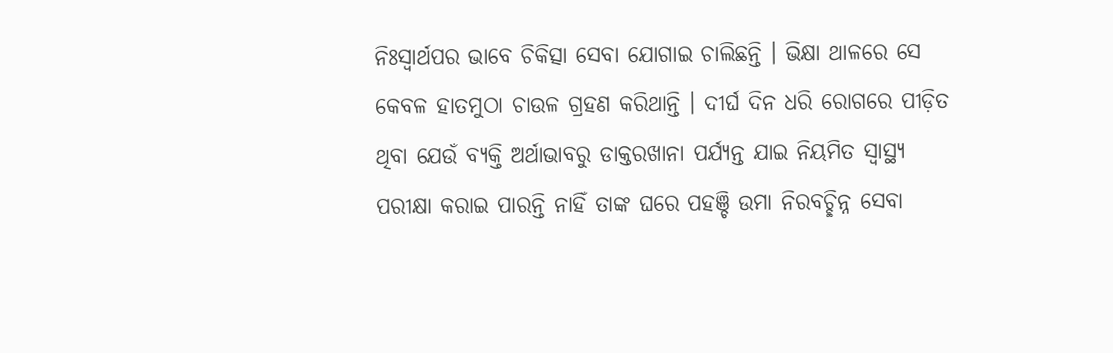ନିଃସ୍ୱାର୍ଥପର ଭାବେ ଚିକିତ୍ସା ସେବା ଯୋଗାଇ ଚାଲିଛନ୍ତି । ଭିକ୍ଷା ଥାଳରେ ସେ କେବଳ ହାତମୁଠା ଚାଉଳ ଗ୍ରହଣ କରିଥାନ୍ତି । ଦୀର୍ଘ ଦିନ ଧରି ରୋଗରେ ପୀଡ଼ିତ ଥିବା ଯେଉଁ ବ୍ୟକ୍ତି ଅର୍ଥାଭାବରୁ ଡାକ୍ତରଖାନା ପର୍ଯ୍ୟନ୍ତ ଯାଇ ନିୟମିତ ସ୍ୱାସ୍ଥ୍ୟ ପରୀକ୍ଷା କରାଇ ପାରନ୍ତି ନାହିଁ ତାଙ୍କ ଘରେ ପହଞ୍ଚି ଉମା ନିରବଚ୍ଛିନ୍ନ ସେବା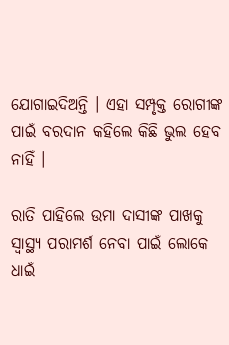ଯୋଗାଇଦିଅନ୍ତି । ଏହା ସମ୍ପୃକ୍ତ ରୋଗୀଙ୍କ ପାଇଁ ବରଦାନ କହିଲେ କିଛି ଭୁଲ ହେବ ନାହିଁ ।

ରାତି ପାହିଲେ ଉମା ଦାସୀଙ୍କ ପାଖକୁ ସ୍ୱାସ୍ଥ୍ୟ ପରାମର୍ଶ ନେବା ପାଇଁ ଲୋକେ ଧାଇଁ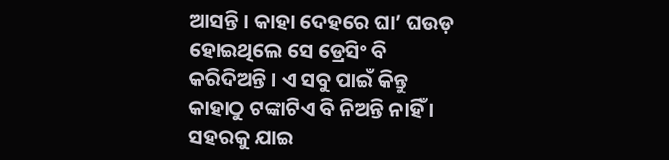ଆସନ୍ତି । କାହା ଦେହରେ ଘା’ ଘଉଡ଼ ହୋଇଥିଲେ ସେ ଡ୍ରେସିଂ ବି କରିଦିଅନ୍ତି । ଏ ସବୁ ପାଇଁ କିନ୍ତୁ କାହାଠୁ ଟଙ୍କାଟିଏ ବି ନିଅନ୍ତି ନାହିଁ । ସହରକୁ ଯାଇ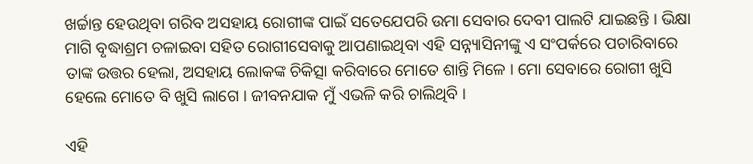ଖର୍ଚ୍ଚାନ୍ତ ହେଉଥିବା ଗରିବ ଅସହାୟ ରୋଗୀଙ୍କ ପାଇଁ ସତେଯେପରି ଉମା ସେବାର ଦେବୀ ପାଲଟି ଯାଇଛନ୍ତି । ଭିକ୍ଷା ମାଗି ବୃଦ୍ଧାଶ୍ରମ ଚଳାଇବା ସହିତ ରୋଗୀସେବାକୁ ଆପଣାଇଥିବା ଏହି ସନ୍ନ୍ୟାସିନୀଙ୍କୁ ଏ ସଂପର୍କରେ ପଚାରିବାରେ ତାଙ୍କ ଉତ୍ତର ହେଲା, ଅସହାୟ ଲୋକଙ୍କ ଚିକିତ୍ସା କରିବାରେ ମୋତେ ଶାନ୍ତି ମିଳେ । ମୋ ସେବାରେ ରୋଗୀ ଖୁସି ହେଲେ ମୋତେ ବି ଖୁସି ଲାଗେ । ଜୀବନଯାକ ମୁଁ ଏଭଳି କରି ଚାଲିଥିବି ।

ଏହି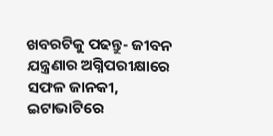ଖବରଟିକୁ ପଢନ୍ତୁ- ଜୀବନ ଯନ୍ତ୍ରଣାର ଅଗ୍ନିପରୀକ୍ଷାରେ ସଫଳ ଜାନକୀ, ଇଟାଭାଟିରେ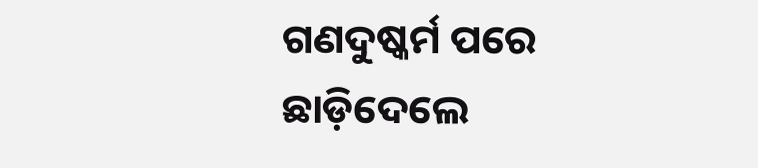ଗଣଦୁଷ୍କର୍ମ ପରେ ଛାଡ଼ିଦେଲେ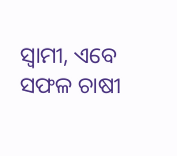ସ୍ଵାମୀ, ଏବେ ସଫଳ ଚାଷୀ